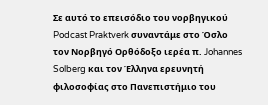Σε αυτό το επεισόδιο του νορβηγικού Podcast Praktverk συναντάμε στο Όσλο τον Νορβηγό Ορθόδοξο ιερέα π. Johannes Solberg και τον Έλληνα ερευνητή φιλοσοφίας στο Πανεπιστήμιο του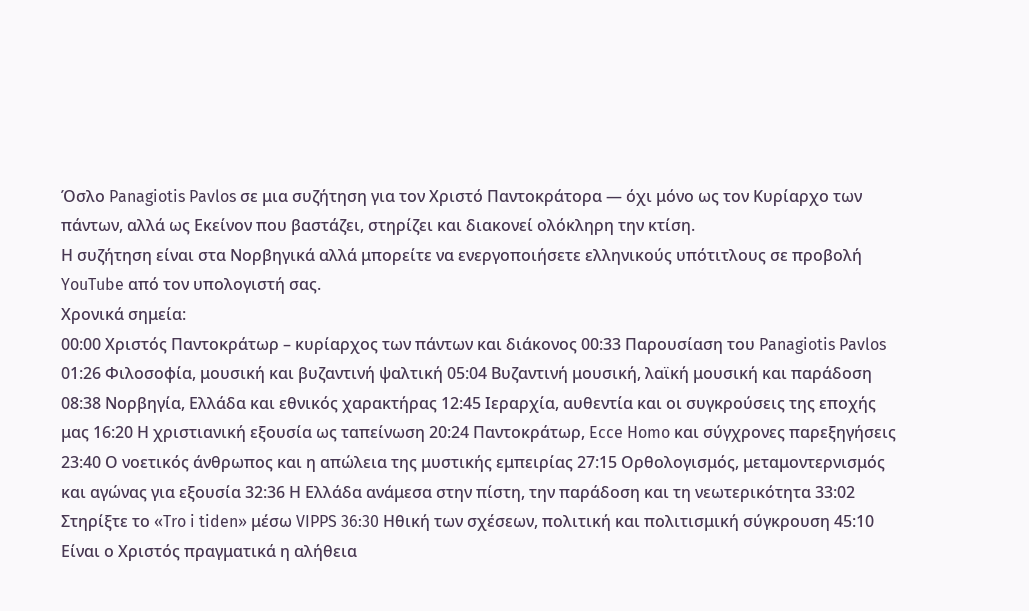Όσλο Panagiotis Pavlos σε μια συζήτηση για τον Χριστό Παντοκράτορα — όχι μόνο ως τον Κυρίαρχο των πάντων, αλλά ως Εκείνον που βαστάζει, στηρίζει και διακονεί ολόκληρη την κτίση.
Η συζήτηση είναι στα Νορβηγικά αλλά μπορείτε να ενεργοποιήσετε ελληνικούς υπότιτλους σε προβολή YouTube από τον υπολογιστή σας.
Χρονικά σημεία:
00:00 Χριστός Παντοκράτωρ – κυρίαρχος των πάντων και διάκονος 00:33 Παρουσίαση του Panagiotis Pavlos 01:26 Φιλοσοφία, μουσική και βυζαντινή ψαλτική 05:04 Βυζαντινή μουσική, λαϊκή μουσική και παράδοση 08:38 Νορβηγία, Ελλάδα και εθνικός χαρακτήρας 12:45 Ιεραρχία, αυθεντία και οι συγκρούσεις της εποχής μας 16:20 Η χριστιανική εξουσία ως ταπείνωση 20:24 Παντοκράτωρ, Ecce Homo και σύγχρονες παρεξηγήσεις 23:40 Ο νοετικός άνθρωπος και η απώλεια της μυστικής εμπειρίας 27:15 Ορθολογισμός, μεταμοντερνισμός και αγώνας για εξουσία 32:36 Η Ελλάδα ανάμεσα στην πίστη, την παράδοση και τη νεωτερικότητα 33:02 Στηρίξτε το «Tro i tiden» μέσω VIPPS 36:30 Ηθική των σχέσεων, πολιτική και πολιτισμική σύγκρουση 45:10 Είναι ο Χριστός πραγματικά η αλήθεια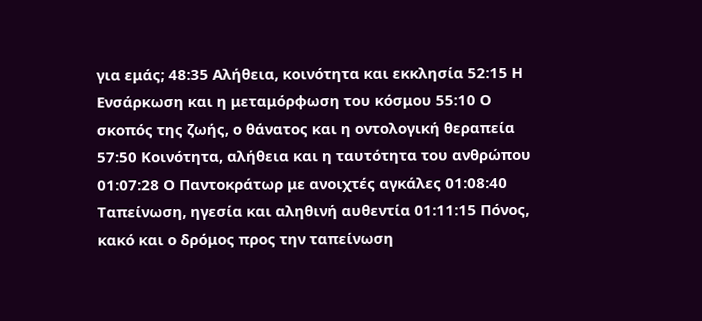για εμάς; 48:35 Αλήθεια, κοινότητα και εκκλησία 52:15 Η Ενσάρκωση και η μεταμόρφωση του κόσμου 55:10 Ο σκοπός της ζωής, ο θάνατος και η οντολογική θεραπεία 57:50 Κοινότητα, αλήθεια και η ταυτότητα του ανθρώπου 01:07:28 Ο Παντοκράτωρ με ανοιχτές αγκάλες 01:08:40 Ταπείνωση, ηγεσία και αληθινή αυθεντία 01:11:15 Πόνος, κακό και ο δρόμος προς την ταπείνωση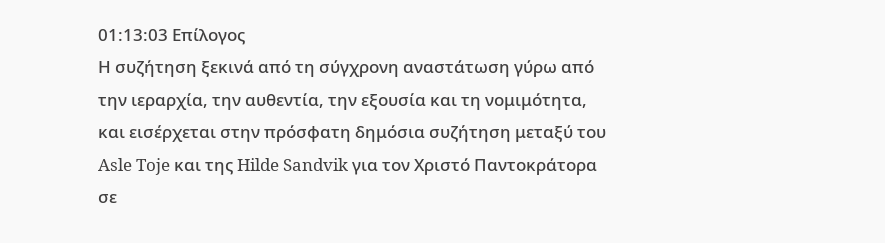01:13:03 Επίλογος
Η συζήτηση ξεκινά από τη σύγχρονη αναστάτωση γύρω από την ιεραρχία, την αυθεντία, την εξουσία και τη νομιμότητα, και εισέρχεται στην πρόσφατη δημόσια συζήτηση μεταξύ του Asle Toje και της Hilde Sandvik για τον Χριστό Παντοκράτορα σε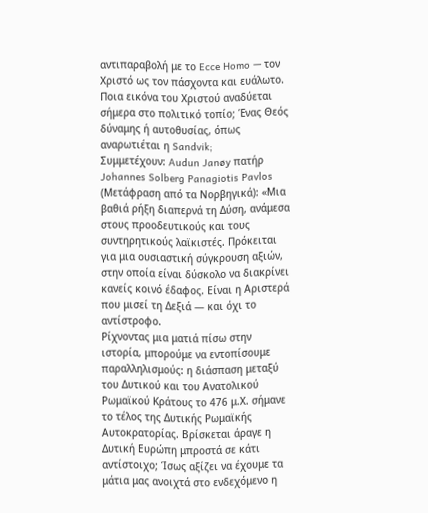αντιπαραβολή με το Ecce Homo — τον Χριστό ως τον πάσχοντα και ευάλωτο. Ποια εικόνα του Χριστού αναδύεται σήμερα στο πολιτικό τοπίο; Ένας Θεός δύναμης ή αυτοθυσίας, όπως αναρωτιέται η Sandvik;
Συμμετέχουν: Audun Janøy πατήρ Johannes Solberg Panagiotis Pavlos
(Μετάφραση από τα Νορβηγικά): «Μια βαθιά ρήξη διαπερνά τη Δύση, ανάμεσα στους προοδευτικούς και τους συντηρητικούς λαϊκιστές. Πρόκειται για μια ουσιαστική σύγκρουση αξιών, στην οποία είναι δύσκολο να διακρίνει κανείς κοινό έδαφος. Είναι η Αριστερά που μισεί τη Δεξιά — και όχι το αντίστροφο.
Ρίχνοντας μια ματιά πίσω στην ιστορία, μπορούμε να εντοπίσουμε παραλληλισμούς: η διάσπαση μεταξύ του Δυτικού και του Ανατολικού Ρωμαϊκού Κράτους το 476 μ.Χ. σήμανε το τέλος της Δυτικής Ρωμαϊκής Αυτοκρατορίας. Βρίσκεται άραγε η Δυτική Ευρώπη μπροστά σε κάτι αντίστοιχο; Ίσως αξίζει να έχουμε τα μάτια μας ανοιχτά στο ενδεχόμενο η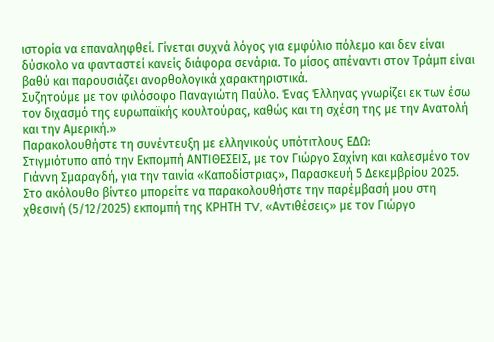ιστορία να επαναληφθεί. Γίνεται συχνά λόγος για εμφύλιο πόλεμο και δεν είναι δύσκολο να φανταστεί κανείς διάφορα σενάρια. Το μίσος απέναντι στον Τράμπ είναι βαθύ και παρουσιάζει ανορθολογικά χαρακτηριστικά.
Συζητούμε με τον φιλόσοφο Παναγιώτη Παύλο. Ένας Έλληνας γνωρίζει εκ των έσω τον διχασμό της ευρωπαϊκής κουλτούρας, καθώς και τη σχέση της με την Ανατολή και την Αμερική.»
Παρακολουθήστε τη συνέντευξη με ελληνικούς υπότιτλους ΕΔΩ:
Στιγμιότυπο από την Εκπομπή ΑΝΤΙΘΕΣΕΙΣ, με τον Γιώργο Σαχίνη και καλεσμένο τον Γιάννη Σμαραγδή, για την ταινία «Καποδίστριας», Παρασκευή 5 Δεκεμβρίου 2025.
Στο ακόλουθο βίντεο μπορείτε να παρακολουθήστε την παρέμβασή μου στη χθεσινή (5/12/2025) εκπομπή της ΚΡΗΤΗ TV, «Αντιθέσεις» με τον Γιώργο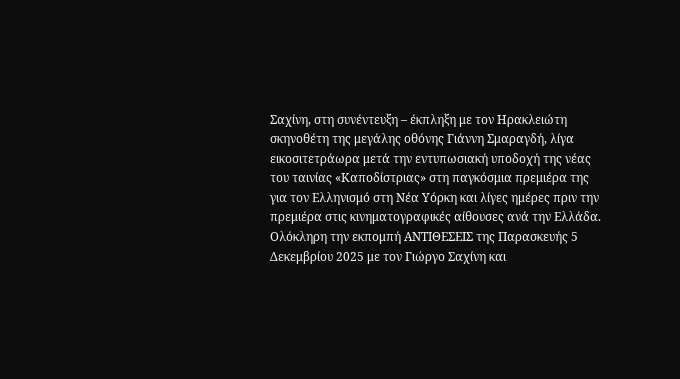Σαχίνη, στη συνέντευξη – έκπληξη με τον Ηρακλειώτη σκηνοθέτη της μεγάλης οθόνης Γιάννη Σμαραγδή, λίγα εικοσιτετράωρα μετά την εντυπωσιακή υποδοχή της νέας του ταινίας «Καποδίστριας» στη παγκόσμια πρεμιέρα της για τον Ελληνισμό στη Νέα Υόρκη και λίγες ημέρες πριν την πρεμιέρα στις κινηματογραφικές αίθουσες ανά την Ελλάδα.
Ολόκληρη την εκπομπή ΑΝΤΙΘΕΣΕΙΣ της Παρασκευής 5 Δεκεμβρίου 2025 με τον Γιώργο Σαχίνη και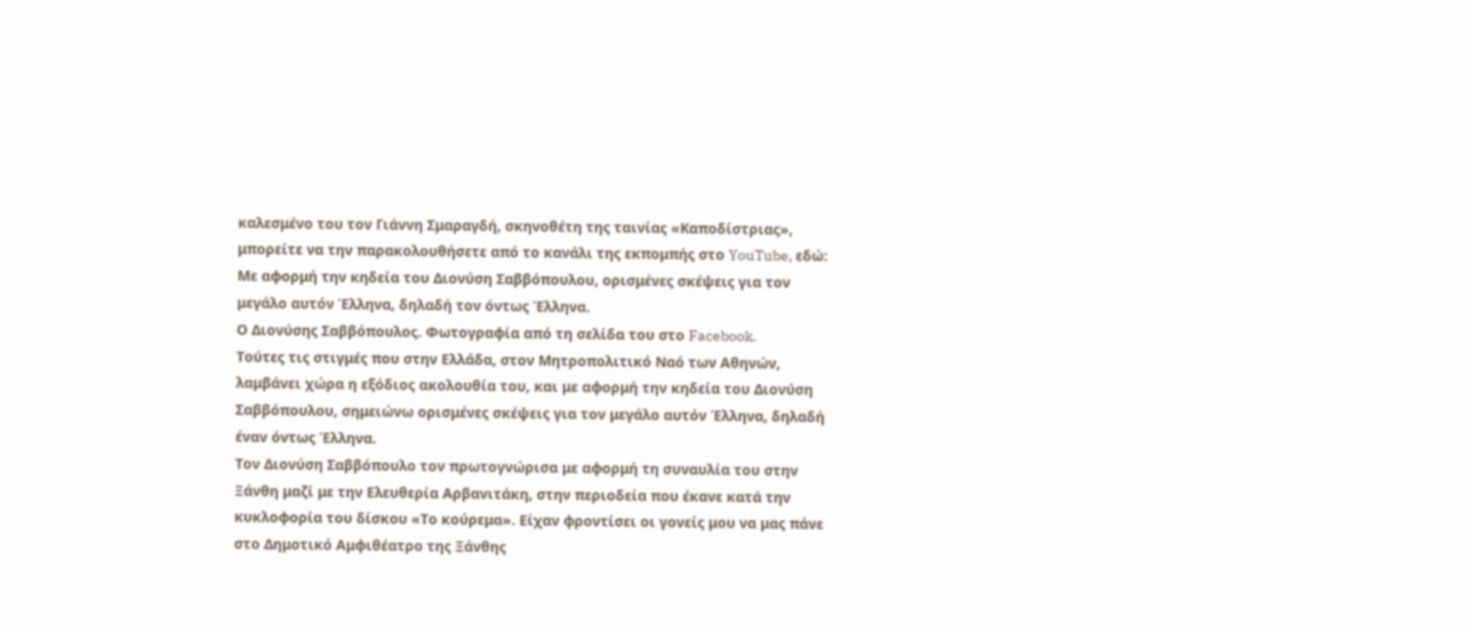καλεσμένο του τον Γιάννη Σμαραγδή, σκηνοθέτη της ταινίας «Καποδίστριας», μπορείτε να την παρακολουθήσετε από το κανάλι της εκπομπής στο YouTube, εδώ:
Με αφορμή την κηδεία του Διονύση Σαββόπουλου, ορισμένες σκέψεις για τον μεγάλο αυτόν Έλληνα, δηλαδή τον όντως Έλληνα.
Ο Διονύσης Σαββόπουλος. Φωτογραφία από τη σελίδα του στο Facebook.
Τούτες τις στιγμές που στην Ελλάδα, στον Μητροπολιτικό Ναό των Αθηνών, λαμβάνει χώρα η εξόδιος ακολουθία του, και με αφορμή την κηδεία του Διονύση Σαββόπουλου, σημειώνω ορισμένες σκέψεις για τον μεγάλο αυτόν Έλληνα, δηλαδή έναν όντως Έλληνα.
Τον Διονύση Σαββόπουλο τον πρωτογνώρισα με αφορμή τη συναυλία του στην Ξάνθη μαζί με την Ελευθερία Αρβανιτάκη, στην περιοδεία που έκανε κατά την κυκλοφορία του δίσκου «Το κούρεμα». Είχαν φροντίσει οι γονείς μου να μας πάνε στο Δημοτικό Αμφιθέατρο της Ξάνθης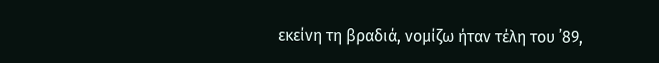εκείνη τη βραδιά, νομίζω ήταν τέλη του ᾽89,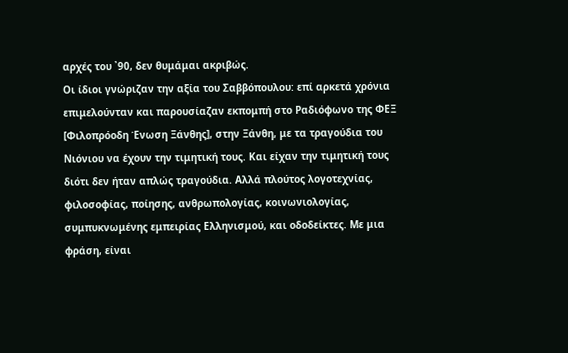αρχές του ᾽90, δεν θυμάμαι ακριβώς.
Οι ίδιοι γνώριζαν την αξία του Σαββόπουλου: επί αρκετά χρόνια επιμελούνταν και παρουσίαζαν εκπομπή στο Ραδιόφωνο της ΦΕΞ [Φιλοπρόοδη Ένωση Ξάνθης], στην Ξάνθη, με τα τραγούδια του Νιόνιου να έχουν την τιμητική τους. Και είχαν την τιμητική τους διότι δεν ήταν απλώς τραγούδια. Αλλά πλούτος λογοτεχνίας, φιλοσοφίας, ποίησης, ανθρωπολογίας, κοινωνιολογίας, συμπυκνωμένης εμπειρίας Ελληνισμού, και οδοδείκτες. Με μια φράση, είναι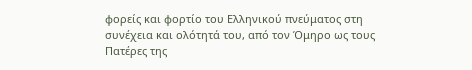φορείς και φορτίο του Ελληνικού πνεύματος στη συνέχεια και ολότητά του, από τον Όμηρο ως τους Πατέρες της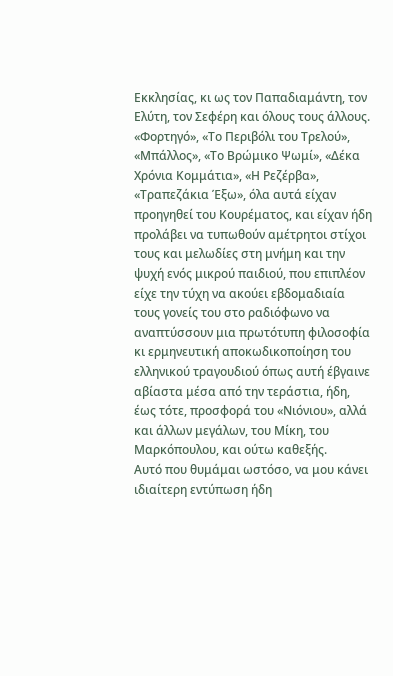Εκκλησίας, κι ως τον Παπαδιαμάντη, τον Ελύτη, τον Σεφέρη και όλους τους άλλους.
«Φορτηγό», «Το Περιβόλι του Τρελού», «Μπάλλος», «Το Βρώμικο Ψωμί», «Δέκα Χρόνια Κομμάτια», «Η Ρεζέρβα», «Τραπεζάκια Έξω», όλα αυτά είχαν προηγηθεί του Κουρέματος, και είχαν ήδη προλάβει να τυπωθούν αμέτρητοι στίχοι τους και μελωδίες στη μνήμη και την ψυχή ενός μικρού παιδιού, που επιπλέον είχε την τύχη να ακούει εβδομαδιαία τους γονείς του στο ραδιόφωνο να αναπτύσσουν μια πρωτότυπη φιλοσοφία κι ερμηνευτική αποκωδικοποίηση του ελληνικού τραγουδιού όπως αυτή έβγαινε αβίαστα μέσα από την τεράστια, ήδη, έως τότε, προσφορά του «Νιόνιου», αλλά και άλλων μεγάλων, του Μίκη, του Μαρκόπουλου, και ούτω καθεξής.
Αυτό που θυμάμαι ωστόσο, να μου κάνει ιδιαίτερη εντύπωση ήδη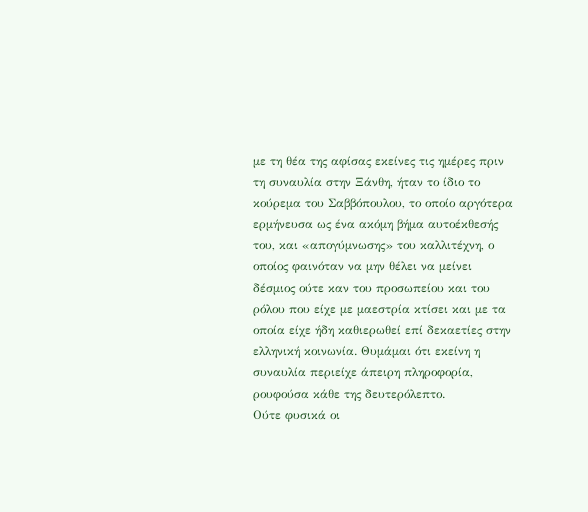με τη θέα της αφίσας εκείνες τις ημέρες πριν τη συναυλία στην Ξάνθη, ήταν το ίδιο το κούρεμα του Σαββόπουλου, το οποίο αργότερα ερμήνευσα ως ένα ακόμη βήμα αυτοέκθεσής του, και «απογύμνωσης» του καλλιτέχνη, ο οποίος φαινόταν να μην θέλει να μείνει δέσμιος ούτε καν του προσωπείου και του ρόλου που είχε με μαεστρία κτίσει και με τα οποία είχε ήδη καθιερωθεί επί δεκαετίες στην ελληνική κοινωνία. Θυμάμαι ότι εκείνη η συναυλία περιείχε άπειρη πληροφορία, ρουφούσα κάθε της δευτερόλεπτο.
Ούτε φυσικά οι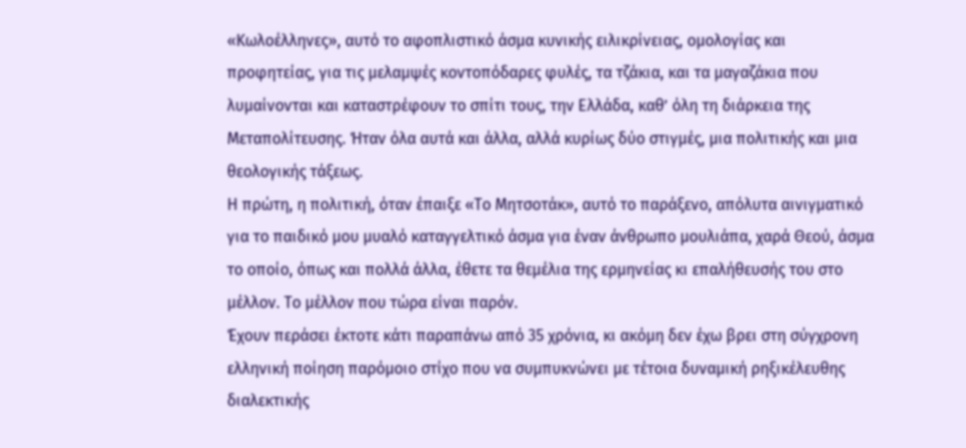«Κωλοέλληνες», αυτό το αφοπλιστικό άσμα κυνικής ειλικρίνειας, ομολογίας και προφητείας, για τις μελαμψές κοντοπόδαρες φυλές, τα τζάκια, και τα μαγαζάκια που λυμαίνονται και καταστρέφουν το σπίτι τους, την Ελλάδα, καθ’ όλη τη διάρκεια της Μεταπολίτευσης. Ήταν όλα αυτά και άλλα, αλλά κυρίως δύο στιγμές, μια πολιτικής και μια θεολογικής τάξεως.
Η πρώτη, η πολιτική, όταν έπαιξε «Το Μητσοτάκ», αυτό το παράξενο, απόλυτα αινιγματικό για το παιδικό μου μυαλό καταγγελτικό άσμα για έναν άνθρωπο μουλιάπα, χαρά Θεού, άσμα το οποίο, όπως και πολλά άλλα, έθετε τα θεμέλια της ερμηνείας κι επαλήθευσής του στο μέλλον. Το μέλλον που τώρα είναι παρόν.
Έχουν περάσει έκτοτε κάτι παραπάνω από 35 χρόνια, κι ακόμη δεν έχω βρει στη σύγχρονη ελληνική ποίηση παρόμοιο στίχο που να συμπυκνώνει με τέτοια δυναμική ρηξικέλευθης διαλεκτικής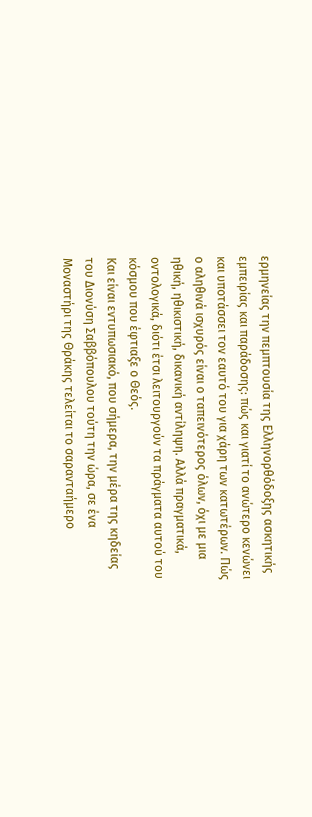ερμηνείας την πεμπτουσία της Ελληνορθόδοξης ασκητικής εμπειρίας και παράδοσης: πώς και γιατί το ανώτερο κενώνει και υποτάσσει τον εαυτό του για χάρη των κατωτέρων. Πώς ο αληθινά ισχυρός είναι ο ταπεινότερος όλων, όχι με μια ηθική, ηθικιστική, δικανική αντίληψη. Αλλά πραγματικά, οντολογικά, διότι έτσι λειτουργούν τα πράγματα αυτού του κόσμου που έφτιαξε ο Θεός.
Και είναι εντυπωσιακό, που σήμερα, την μέρα της κηδείας του Διονύση Σαββόπουλου τούτη την ώρα, σε ένα Μοναστήρι της Θράκης τελείται το σαρανταήμερο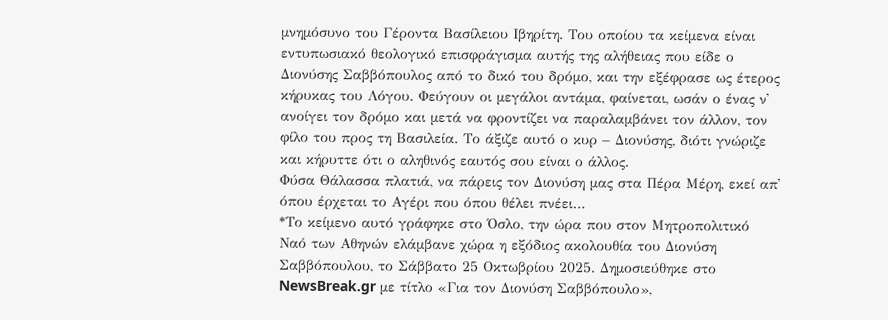μνημόσυνο του Γέροντα Βασίλειου Ιβηρίτη. Του οποίου τα κείμενα είναι εντυπωσιακό θεολογικό επισφράγισμα αυτής της αλήθειας που είδε ο Διονύσης Σαββόπουλος από το δικό του δρόμο, και την εξέφρασε ως έτερος κήρυκας του Λόγου. Φεύγουν οι μεγάλοι αντάμα, φαίνεται, ωσάν ο ένας ν᾽ ανοίγει τον δρόμο και μετά να φροντίζει να παραλαμβάνει τον άλλον, τον φίλο του προς τη Βασιλεία. Το άξιζε αυτό ο κυρ – Διονύσης, διότι γνώριζε και κήρυττε ότι ο αληθινός εαυτός σου είναι ο άλλος.
Φύσα Θάλασσα πλατιά, να πάρεις τον Διονύση μας στα Πέρα Μέρη, εκεί απ᾽ όπου έρχεται το Αγέρι που όπου θέλει πνέει…
*Το κείμενο αυτό γράφηκε στο Όσλο, την ώρα που στον Μητροπολιτικό Ναό των Αθηνών ελάμβανε χώρα η εξόδιος ακολουθία του Διονύση Σαββόπουλου, το Σάββατο 25 Οκτωβρίου 2025. Δημοσιεύθηκε στο NewsBreak.gr με τίτλο «Για τον Διονύση Σαββόπουλο»,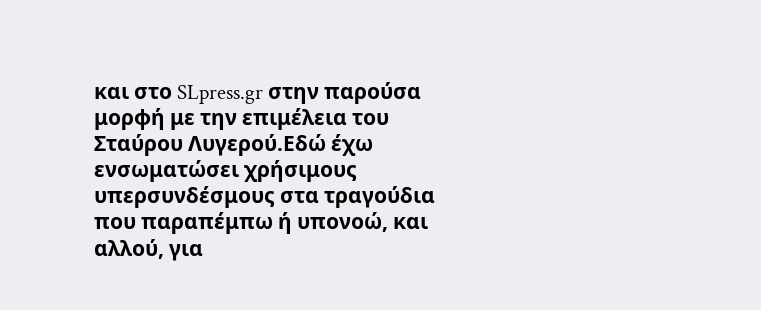και στο SLpress.gr στην παρούσα μορφή με την επιμέλεια του Σταύρου Λυγερού.Εδώ έχω ενσωματώσει χρήσιμους υπερσυνδέσμους στα τραγούδια που παραπέμπω ή υπονοώ, και αλλού, για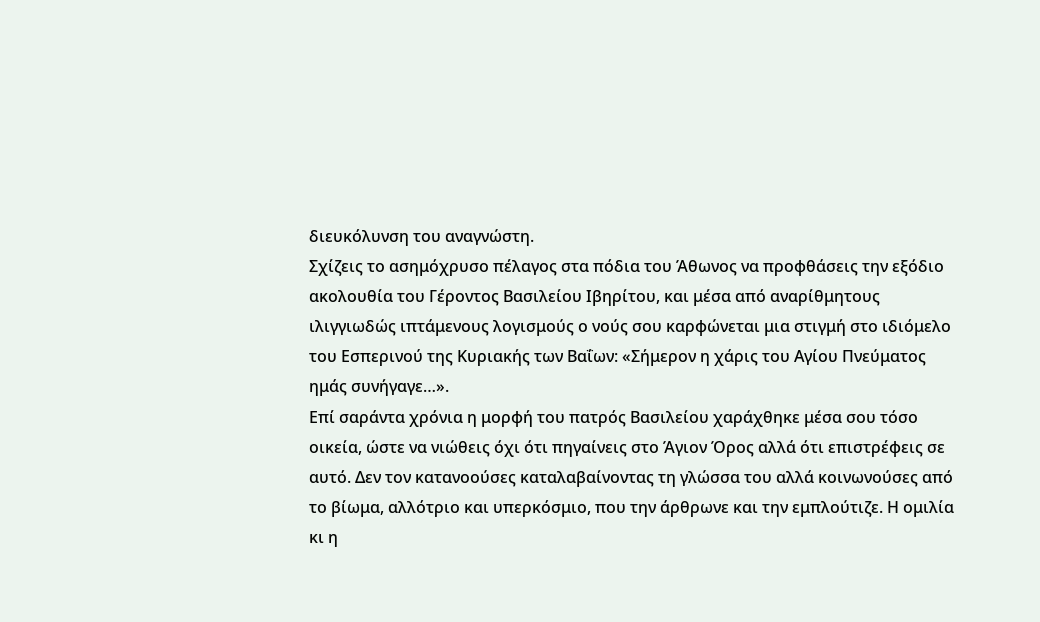διευκόλυνση του αναγνώστη.
Σχίζεις το ασημόχρυσο πέλαγος στα πόδια του Άθωνος να προφθάσεις την εξόδιο ακολουθία του Γέροντος Βασιλείου Ιβηρίτου, και μέσα από αναρίθμητους ιλιγγιωδώς ιπτάμενους λογισμούς ο νούς σου καρφώνεται μια στιγμή στο ιδιόμελο του Εσπερινού της Κυριακής των Βαΐων: «Σήμερον η χάρις του Αγίου Πνεύματος ημάς συνήγαγε…».
Επί σαράντα χρόνια η μορφή του πατρός Βασιλείου χαράχθηκε μέσα σου τόσο οικεία, ώστε να νιώθεις όχι ότι πηγαίνεις στο Άγιον Όρος αλλά ότι επιστρέφεις σε αυτό. Δεν τον κατανοούσες καταλαβαίνοντας τη γλώσσα του αλλά κοινωνούσες από το βίωμα, αλλότριο και υπερκόσμιο, που την άρθρωνε και την εμπλούτιζε. Η ομιλία κι η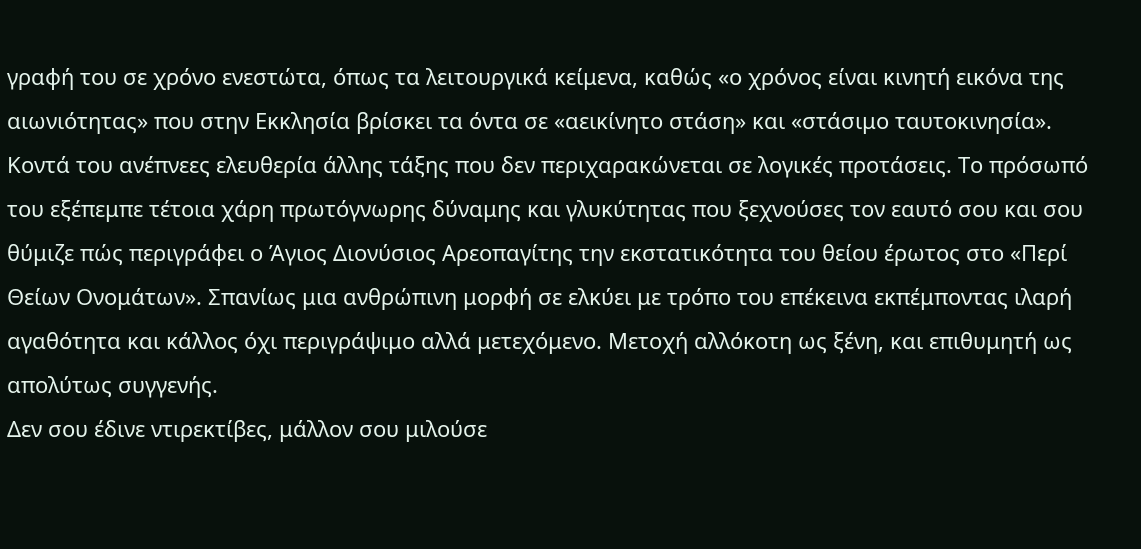γραφή του σε χρόνο ενεστώτα, όπως τα λειτουργικά κείμενα, καθώς «ο χρόνος είναι κινητή εικόνα της αιωνιότητας» που στην Εκκλησία βρίσκει τα όντα σε «αεικίνητο στάση» και «στάσιμο ταυτοκινησία».
Κοντά του ανέπνεες ελευθερία άλλης τάξης που δεν περιχαρακώνεται σε λογικές προτάσεις. Το πρόσωπό του εξέπεμπε τέτοια χάρη πρωτόγνωρης δύναμης και γλυκύτητας που ξεχνούσες τον εαυτό σου και σου θύμιζε πώς περιγράφει ο Άγιος Διονύσιος Αρεοπαγίτης την εκστατικότητα του θείου έρωτος στο «Περί Θείων Ονομάτων». Σπανίως μια ανθρώπινη μορφή σε ελκύει με τρόπο του επέκεινα εκπέμποντας ιλαρή αγαθότητα και κάλλος όχι περιγράψιμο αλλά μετεχόμενο. Μετοχή αλλόκοτη ως ξένη, και επιθυμητή ως απολύτως συγγενής.
Δεν σου έδινε ντιρεκτίβες, μάλλον σου μιλούσε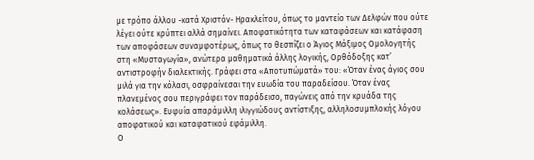με τρόπο άλλου -κατά Χριστόν- Ηρακλείτου, όπως το μαντείο των Δελφών που ούτε λέγει ούτε κρύπτει αλλά σημαίνει. Αποφατικότητα των καταφάσεων και κατάφαση των αποφάσεων συναμφοτέρως, όπως το θεσπίζει ο Άγιος Μάξιμος Ομολογητής στη «Μυσταγωγία», ανώτερα μαθηματικά άλλης λογικής, Ορθόδοξης κατ’ αντιστροφήν διαλεκτικής. Γράφει στα «Αποτυπώματά» του: «Όταν ένας άγιος σου μιλά για την κόλασι, οσφραίνεσαι την ευωδία του παραδείσου. Όταν ένας πλανεμένος σου περιγράφει τον παράδεισο, παγώνεις από την κρυάδα της κολάσεως». Ευφυία απαράμιλλη ιλιγγιώδους αντίστιξης, αλληλοσυμπλοκής λόγου αποφατικού και καταφατικού εφάμιλλη.
Ο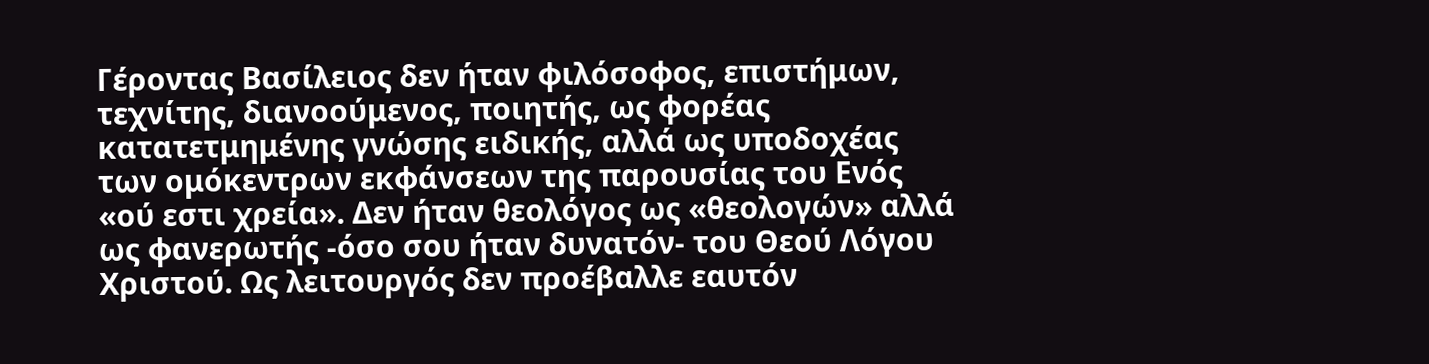Γέροντας Βασίλειος δεν ήταν φιλόσοφος, επιστήμων, τεχνίτης, διανοούμενος, ποιητής, ως φορέας κατατετμημένης γνώσης ειδικής, αλλά ως υποδοχέας των ομόκεντρων εκφάνσεων της παρουσίας του Ενός «ού εστι χρεία». Δεν ήταν θεολόγος ως «θεολογών» αλλά ως φανερωτής -όσο σου ήταν δυνατόν- του Θεού Λόγου Χριστού. Ως λειτουργός δεν προέβαλλε εαυτόν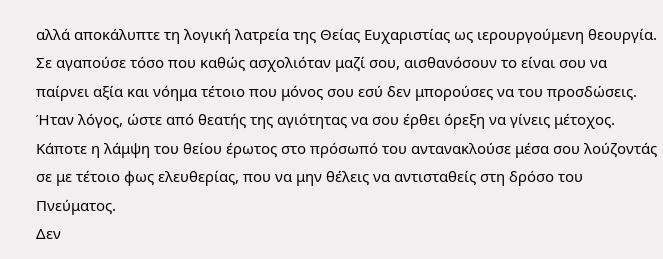αλλά αποκάλυπτε τη λογική λατρεία της Θείας Ευχαριστίας ως ιερουργούμενη θεουργία.
Σε αγαπούσε τόσο που καθώς ασχολιόταν μαζί σου, αισθανόσουν το είναι σου να παίρνει αξία και νόημα τέτοιο που μόνος σου εσύ δεν μπορούσες να του προσδώσεις. Ήταν λόγος, ώστε από θεατής της αγιότητας να σου έρθει όρεξη να γίνεις μέτοχος. Κάποτε η λάμψη του θείου έρωτος στο πρόσωπό του αντανακλούσε μέσα σου λούζοντάς σε με τέτοιο φως ελευθερίας, που να μην θέλεις να αντισταθείς στη δρόσο του Πνεύματος.
Δεν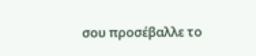σου προσέβαλλε το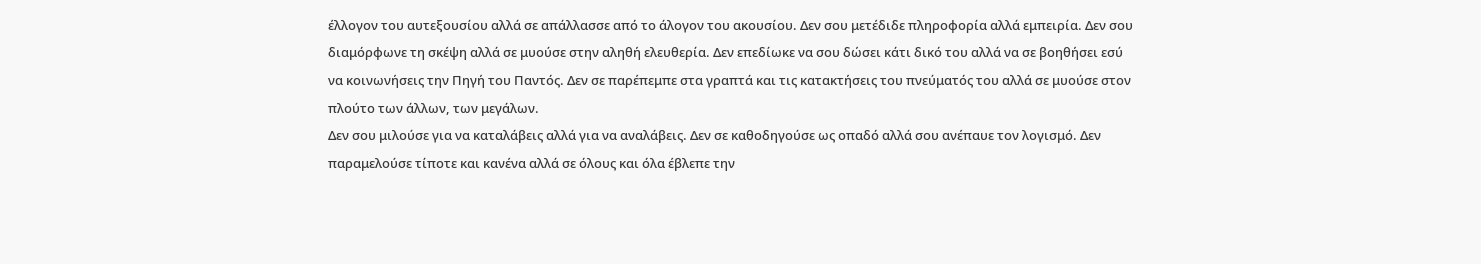έλλογον του αυτεξουσίου αλλά σε απάλλασσε από το άλογον του ακουσίου. Δεν σου μετέδιδε πληροφορία αλλά εμπειρία. Δεν σου διαμόρφωνε τη σκέψη αλλά σε μυούσε στην αληθή ελευθερία. Δεν επεδίωκε να σου δώσει κάτι δικό του αλλά να σε βοηθήσει εσύ να κοινωνήσεις την Πηγή του Παντός. Δεν σε παρέπεμπε στα γραπτά και τις κατακτήσεις του πνεύματός του αλλά σε μυούσε στον πλούτο των άλλων, των μεγάλων.
Δεν σου μιλούσε για να καταλάβεις αλλά για να αναλάβεις. Δεν σε καθοδηγούσε ως οπαδό αλλά σου ανέπαυε τον λογισμό. Δεν παραμελούσε τίποτε και κανένα αλλά σε όλους και όλα έβλεπε την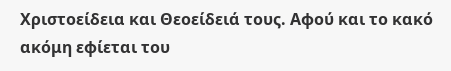Χριστοείδεια και Θεοείδειά τους. Αφού και το κακό ακόμη εφίεται του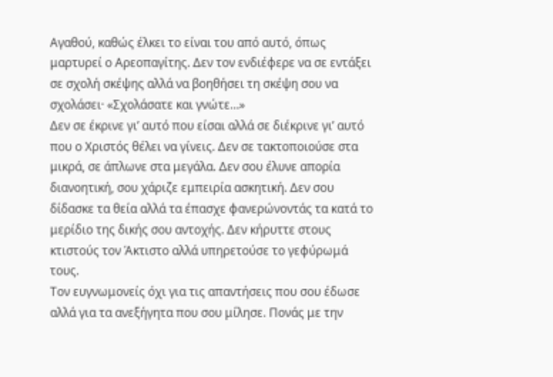Αγαθού, καθώς έλκει το είναι του από αυτό, όπως μαρτυρεί ο Αρεοπαγίτης. Δεν τον ενδιέφερε να σε εντάξει σε σχολή σκέψης αλλά να βοηθήσει τη σκέψη σου να σχολάσει· «Σχολάσατε και γνώτε…»
Δεν σε έκρινε γι’ αυτό που είσαι αλλά σε διέκρινε γι’ αυτό που ο Χριστός θέλει να γίνεις. Δεν σε τακτοποιούσε στα μικρά, σε άπλωνε στα μεγάλα. Δεν σου έλυνε απορία διανοητική, σου χάριζε εμπειρία ασκητική. Δεν σου δίδασκε τα θεία αλλά τα έπασχε φανερώνοντάς τα κατά το μερίδιο της δικής σου αντοχής. Δεν κήρυττε στους κτιστούς τον Άκτιστο αλλά υπηρετούσε το γεφύρωμά τους.
Τον ευγνωμονείς όχι για τις απαντήσεις που σου έδωσε αλλά για τα ανεξήγητα που σου μίλησε. Πονάς με την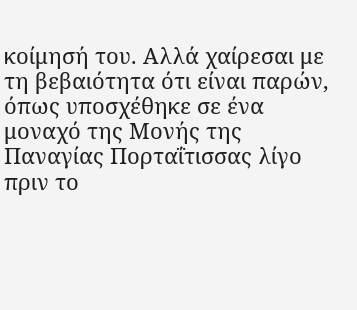κοίμησή του. Αλλά χαίρεσαι με τη βεβαιότητα ότι είναι παρών, όπως υποσχέθηκε σε ένα μοναχό της Μονής της Παναγίας Πορταΐτισσας λίγο πριν το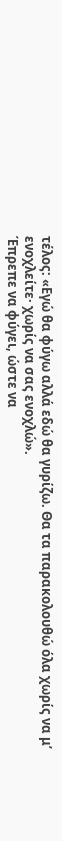τέλος: «Εγώ θα φύγω αλλά εδώ θα γυρίζω. Θα τα παρακολουθώ όλα χωρίς να μ’ ενοχλείτε· χωρίς να σας ενοχλώ».
Έπρεπε να φύγει, ώστε να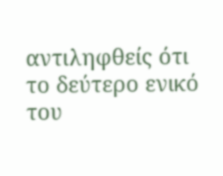αντιληφθείς ότι το δεύτερο ενικό του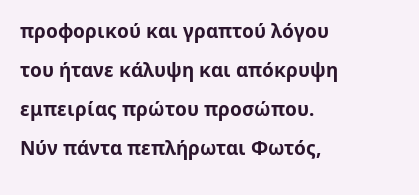προφορικού και γραπτού λόγου του ήτανε κάλυψη και απόκρυψη εμπειρίας πρώτου προσώπου. Νύν πάντα πεπλήρωται Φωτός,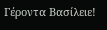Γέροντα Βασίλειε!